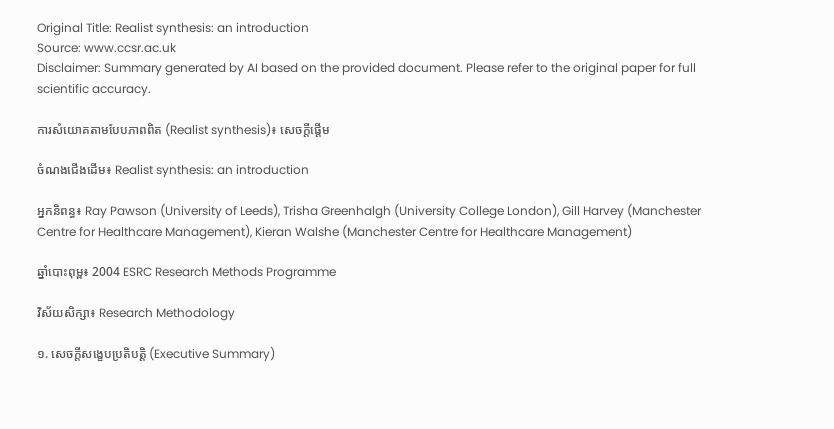Original Title: Realist synthesis: an introduction
Source: www.ccsr.ac.uk
Disclaimer: Summary generated by AI based on the provided document. Please refer to the original paper for full scientific accuracy.

ការសំយោគតាមបែបភាពពិត (Realist synthesis)៖ សេចក្តីផ្តើម

ចំណងជើងដើម៖ Realist synthesis: an introduction

អ្នកនិពន្ធ៖ Ray Pawson (University of Leeds), Trisha Greenhalgh (University College London), Gill Harvey (Manchester Centre for Healthcare Management), Kieran Walshe (Manchester Centre for Healthcare Management)

ឆ្នាំបោះពុម្ព៖ 2004 ESRC Research Methods Programme

វិស័យសិក្សា៖ Research Methodology

១. សេចក្តីសង្ខេបប្រតិបត្តិ (Executive Summary)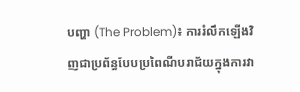បញ្ហា (The Problem)៖ ការរំលឹកឡើងវិញជាប្រព័ន្ធបែបប្រពៃណីបរាជ័យក្នុងការវា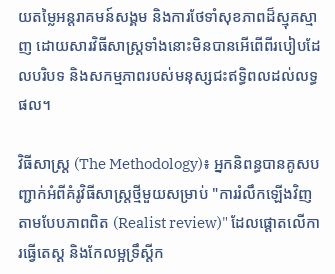យតម្លៃអន្តរាគមន៍សង្គម និងការថែទាំសុខភាពដ៏ស្មុគស្មាញ ដោយសារវិធីសាស្ត្រទាំងនោះមិនបានអើពើពីរបៀបដែលបរិបទ និងសកម្មភាពរបស់មនុស្សជះឥទ្ធិពលដល់លទ្ធផល។

វិធីសាស្ត្រ (The Methodology)៖ អ្នកនិពន្ធបានគូសបញ្ជាក់អំពីគំរូវិធីសាស្ត្រថ្មីមួយសម្រាប់ "ការរំលឹកឡើងវិញតាមបែបភាពពិត (Realist review)" ដែលផ្តោតលើការធ្វើតេស្ត និងកែលម្អទ្រឹស្តីក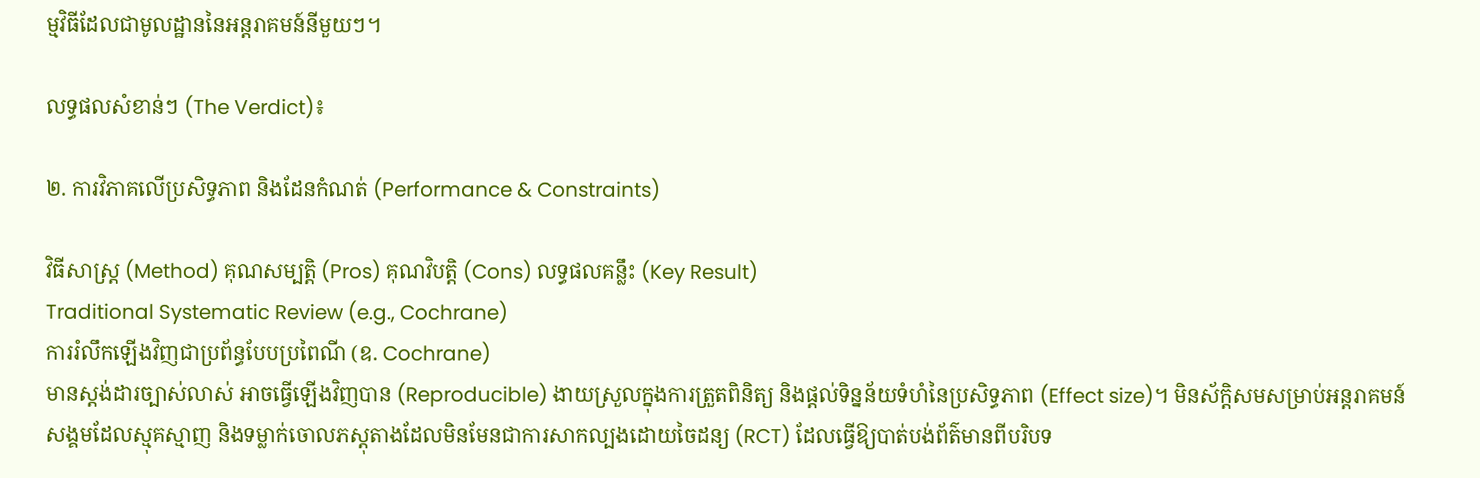ម្មវិធីដែលជាមូលដ្ឋាននៃអន្តរាគមន៍នីមួយៗ។

លទ្ធផលសំខាន់ៗ (The Verdict)៖

២. ការវិភាគលើប្រសិទ្ធភាព និងដែនកំណត់ (Performance & Constraints)

វិធីសាស្ត្រ (Method) គុណសម្បត្តិ (Pros) គុណវិបត្តិ (Cons) លទ្ធផលគន្លឹះ (Key Result)
Traditional Systematic Review (e.g., Cochrane)
ការរំលឹកឡើងវិញជាប្រព័ន្ធបែបប្រពៃណី (ឧ. Cochrane)
មានស្តង់ដារច្បាស់លាស់ អាចធ្វើឡើងវិញបាន (Reproducible) ងាយស្រួលក្នុងការត្រួតពិនិត្យ និងផ្តល់ទិន្នន័យទំហំនៃប្រសិទ្ធភាព (Effect size)។ មិនស័ក្តិសមសម្រាប់អន្តរាគមន៍សង្គមដែលស្មុគស្មាញ និងទម្លាក់ចោលភស្តុតាងដែលមិនមែនជាការសាកល្បងដោយចៃដន្យ (RCT) ដែលធ្វើឱ្យបាត់បង់ព័ត៌មានពីបរិបទ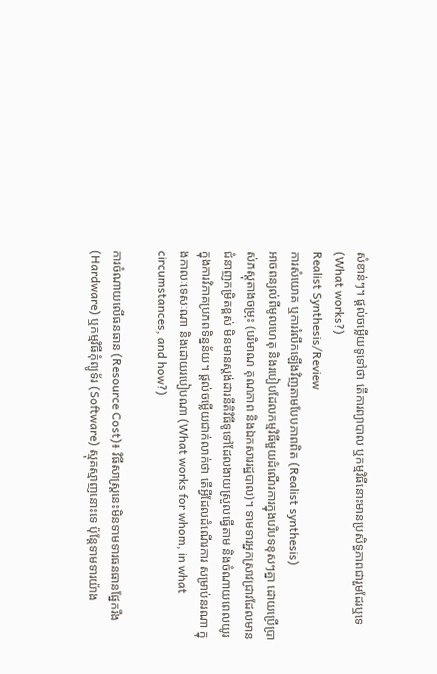សំខាន់ៗ។ ផ្តល់ចម្លើយទូទៅថា តើការព្យាបាល ឬកម្មវិធីនោះមានប្រសិទ្ធភាពជារួមដែរឬទេ (What works?)
Realist Synthesis/Review
ការសំយោគ ឬការរំលឹកឡើងវិញតាមបែបភាពពិត (Realist synthesis)
អាចពន្យល់ពីមូលហេតុ និងរបៀបដែលកម្មវិធីមួយដំណើរការក្នុងបរិបទខុសៗគ្នា ដោយប្រើប្រាស់ភស្តុតាងចម្រុះ (បរិមាណ គុណភាព និងឯកសាររដ្ឋបាល)។ ទាមទារអ្នកស្រាវជ្រាវដែលមានជំនាញកម្រិតខ្ពស់ មិនមានស្តង់ដារនីតិវិធីទូទៅដែលងាយស្រួលធ្វើតាម និងចំណាយពេលយូរក្នុងការវិភាគប្រភពទិន្នន័យ។ ផ្តល់ចម្លើយជាក់លាក់ថា តើអ្វីដែលដំណើរការ សម្រាប់នរណា ក្នុងកាលៈទេសៈណា និងដោយរបៀបណា (What works for whom, in what circumstances, and how?)

ការចំណាយលើធនធាន (Resource Cost)៖ វិធីសាស្ត្រនេះមិនទាមទារធនធានផ្នែករឹង (Hardware) ឬកម្មវិធីកុំព្យូទ័រ (Software) ស្មុគស្មាញនោះទេ ប៉ុន្តែទាមទារយ៉ាង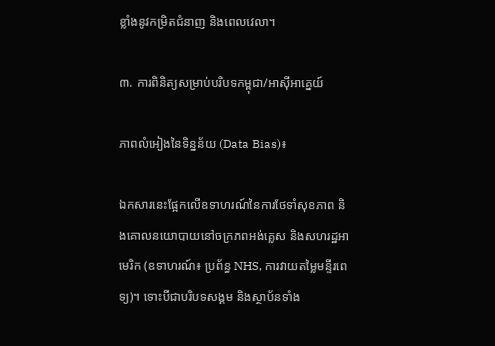ខ្លាំងនូវកម្រិតជំនាញ និងពេលវេលា។

៣. ការពិនិត្យសម្រាប់បរិបទកម្ពុជា/អាស៊ីអាគ្នេយ៍

ភាពលំអៀងនៃទិន្នន័យ (Data Bias)៖

ឯកសារនេះផ្អែកលើឧទាហរណ៍នៃការថែទាំសុខភាព និងគោលនយោបាយនៅចក្រភពអង់គ្លេស និងសហរដ្ឋអាមេរិក (ឧទាហរណ៍៖ ប្រព័ន្ធ NHS, ការវាយតម្លៃមន្ទីរពេទ្យ)។ ទោះបីជាបរិបទសង្គម និងស្ថាប័នទាំង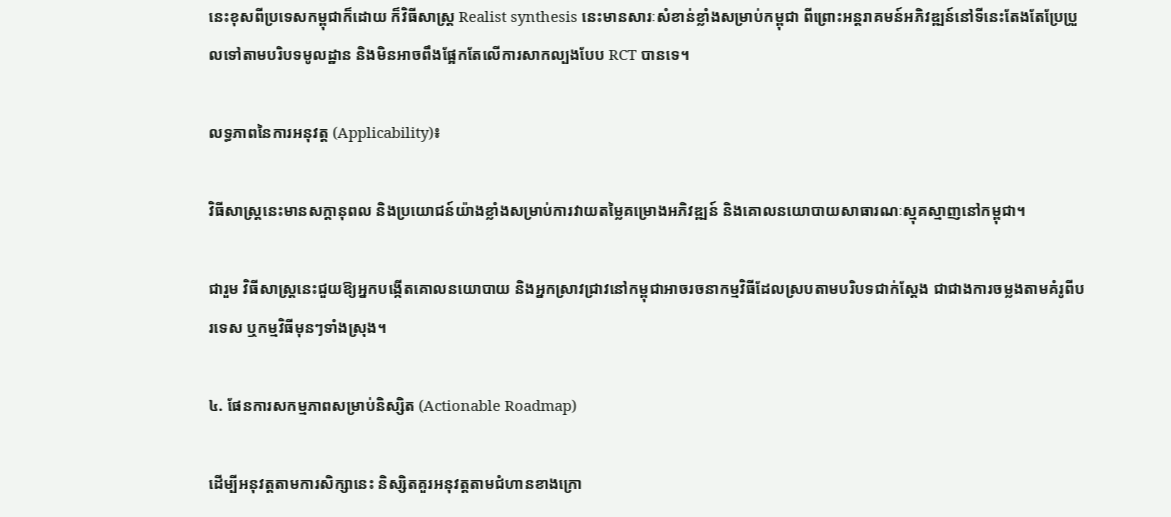នេះខុសពីប្រទេសកម្ពុជាក៏ដោយ ក៏វិធីសាស្ត្រ Realist synthesis នេះមានសារៈសំខាន់ខ្លាំងសម្រាប់កម្ពុជា ពីព្រោះអន្តរាគមន៍អភិវឌ្ឍន៍នៅទីនេះតែងតែប្រែប្រួលទៅតាមបរិបទមូលដ្ឋាន និងមិនអាចពឹងផ្អែកតែលើការសាកល្បងបែប RCT បានទេ។

លទ្ធភាពនៃការអនុវត្ត (Applicability)៖

វិធីសាស្ត្រនេះមានសក្តានុពល និងប្រយោជន៍យ៉ាងខ្លាំងសម្រាប់ការវាយតម្លៃគម្រោងអភិវឌ្ឍន៍ និងគោលនយោបាយសាធារណៈស្មុគស្មាញនៅកម្ពុជា។

ជារួម វិធីសាស្ត្រនេះជួយឱ្យអ្នកបង្កើតគោលនយោបាយ និងអ្នកស្រាវជ្រាវនៅកម្ពុជាអាចរចនាកម្មវិធីដែលស្របតាមបរិបទជាក់ស្តែង ជាជាងការចម្លងតាមគំរូពីបរទេស ឬកម្មវិធីមុនៗទាំងស្រុង។

៤. ផែនការសកម្មភាពសម្រាប់និស្សិត (Actionable Roadmap)

ដើម្បីអនុវត្តតាមការសិក្សានេះ និស្សិតគួរអនុវត្តតាមជំហានខាងក្រោ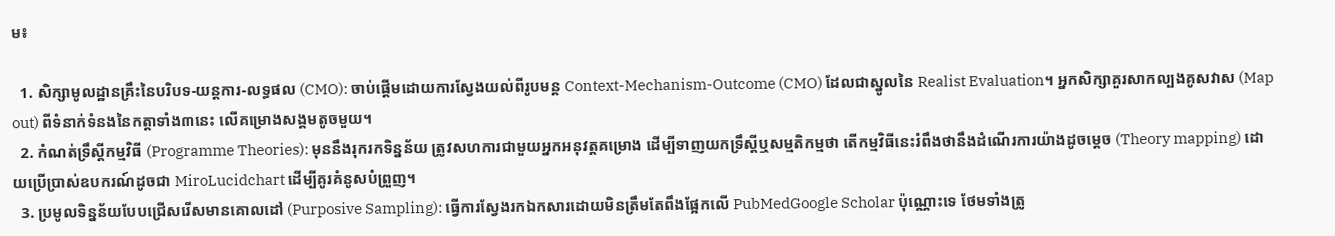ម៖

  1. សិក្សាមូលដ្ឋានគ្រឹះនៃបរិបទ-យន្តការ-លទ្ធផល (CMO): ចាប់ផ្តើមដោយការស្វែងយល់ពីរូបមន្ត Context-Mechanism-Outcome (CMO) ដែលជាស្នូលនៃ Realist Evaluation។ អ្នកសិក្សាគួរសាកល្បងគូសវាស (Map out) ពីទំនាក់ទំនងនៃកត្តាទាំង៣នេះ លើគម្រោងសង្គមតូចមួយ។
  2. កំណត់ទ្រឹស្តីកម្មវិធី (Programme Theories): មុននឹងរុករកទិន្នន័យ ត្រូវសហការជាមួយអ្នកអនុវត្តគម្រោង ដើម្បីទាញយកទ្រឹស្តីឬសម្មតិកម្មថា តើកម្មវិធីនេះរំពឹងថានឹងដំណើរការយ៉ាងដូចម្តេច (Theory mapping) ដោយប្រើប្រាស់ឧបករណ៍ដូចជា MiroLucidchart ដើម្បីគូរគំនូសបំព្រួញ។
  3. ប្រមូលទិន្នន័យបែបជ្រើសរើសមានគោលដៅ (Purposive Sampling): ធ្វើការស្វែងរកឯកសារដោយមិនត្រឹមតែពឹងផ្អែកលើ PubMedGoogle Scholar ប៉ុណ្ណោះទេ ថែមទាំងត្រូ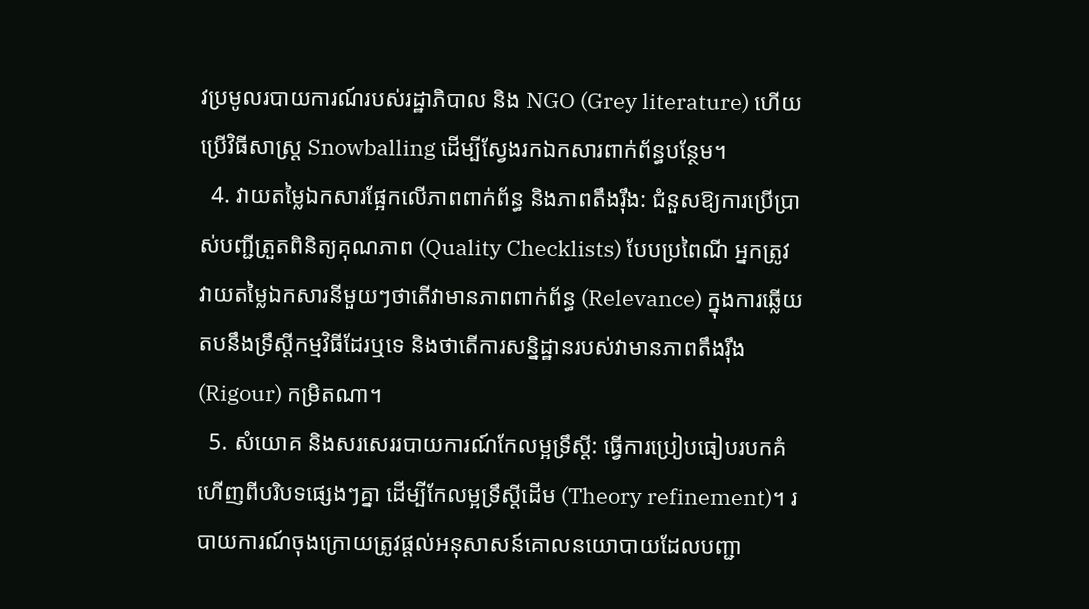វប្រមូលរបាយការណ៍របស់រដ្ឋាភិបាល និង NGO (Grey literature) ហើយប្រើវិធីសាស្ត្រ Snowballing ដើម្បីស្វែងរកឯកសារពាក់ព័ន្ធបន្ថែម។
  4. វាយតម្លៃឯកសារផ្អែកលើភាពពាក់ព័ន្ធ និងភាពតឹងរ៉ឹង: ជំនួសឱ្យការប្រើប្រាស់បញ្ជីត្រួតពិនិត្យគុណភាព (Quality Checklists) បែបប្រពៃណី អ្នកត្រូវវាយតម្លៃឯកសារនីមួយៗថាតើវាមានភាពពាក់ព័ន្ធ (Relevance) ក្នុងការឆ្លើយតបនឹងទ្រឹស្តីកម្មវិធីដែរឬទេ និងថាតើការសន្និដ្ឋានរបស់វាមានភាពតឹងរ៉ឹង (Rigour) កម្រិតណា។
  5. សំយោគ និងសរសេររបាយការណ៍កែលម្អទ្រឹស្តី: ធ្វើការប្រៀបធៀបរបកគំហើញពីបរិបទផ្សេងៗគ្នា ដើម្បីកែលម្អទ្រឹស្តីដើម (Theory refinement)។ របាយការណ៍ចុងក្រោយត្រូវផ្តល់អនុសាសន៍គោលនយោបាយដែលបញ្ជា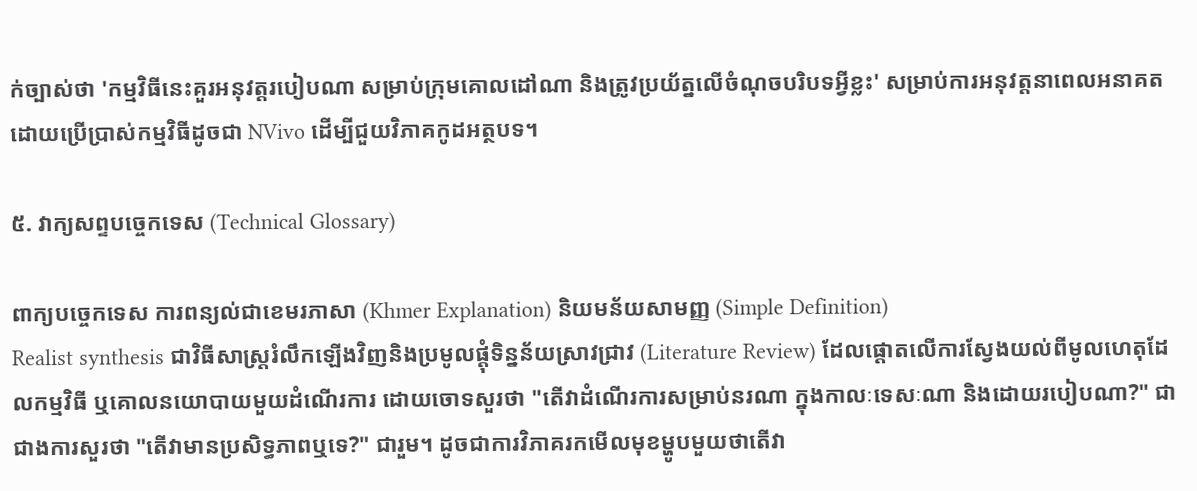ក់ច្បាស់ថា 'កម្មវិធីនេះគួរអនុវត្តរបៀបណា សម្រាប់ក្រុមគោលដៅណា និងត្រូវប្រយ័ត្នលើចំណុចបរិបទអ្វីខ្លះ' សម្រាប់ការអនុវត្តនាពេលអនាគតដោយប្រើប្រាស់កម្មវិធីដូចជា NVivo ដើម្បីជួយវិភាគកូដអត្ថបទ។

៥. វាក្យសព្ទបច្ចេកទេស (Technical Glossary)

ពាក្យបច្ចេកទេស ការពន្យល់ជាខេមរភាសា (Khmer Explanation) និយមន័យសាមញ្ញ (Simple Definition)
Realist synthesis ជាវិធីសាស្ត្ររំលឹកឡើងវិញនិងប្រមូលផ្តុំទិន្នន័យស្រាវជ្រាវ (Literature Review) ដែលផ្តោតលើការស្វែងយល់ពីមូលហេតុដែលកម្មវិធី ឬគោលនយោបាយមួយដំណើរការ ដោយចោទសួរថា "តើវាដំណើរការសម្រាប់នរណា ក្នុងកាលៈទេសៈណា និងដោយរបៀបណា?" ជាជាងការសួរថា "តើវាមានប្រសិទ្ធភាពឬទេ?" ជារួម។ ដូចជាការវិភាគរកមើលមុខម្ហូបមួយថាតើវា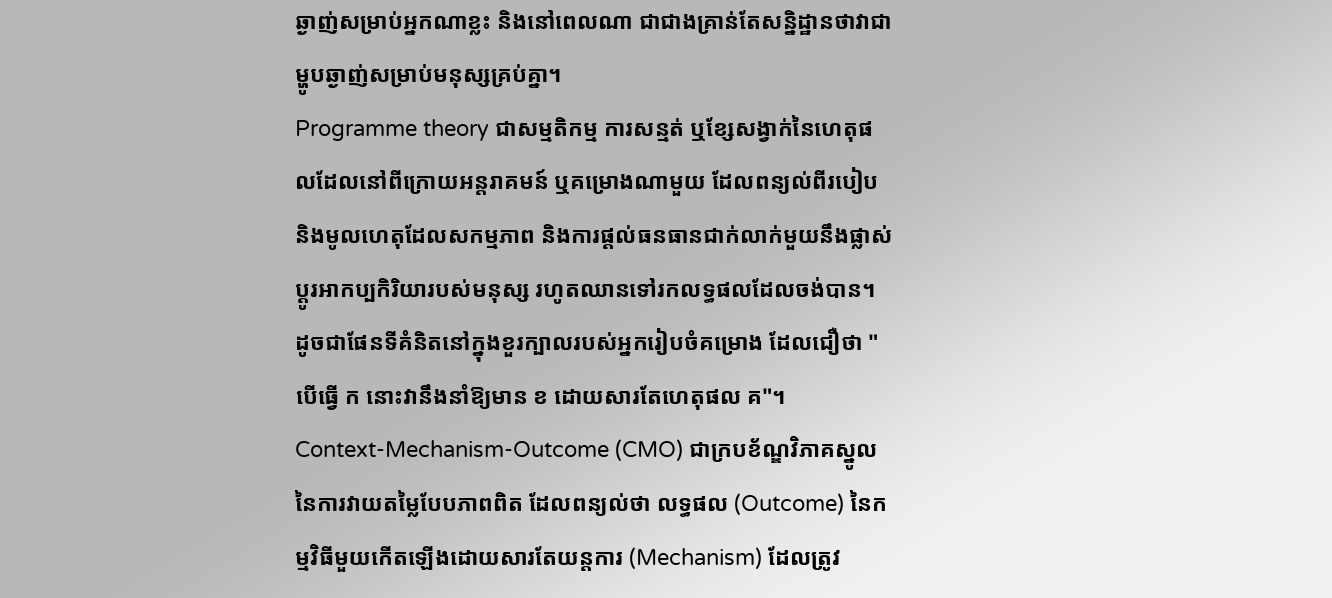ឆ្ងាញ់សម្រាប់អ្នកណាខ្លះ និងនៅពេលណា ជាជាងគ្រាន់តែសន្និដ្ឋានថាវាជាម្ហូបឆ្ងាញ់សម្រាប់មនុស្សគ្រប់គ្នា។
Programme theory ជាសម្មតិកម្ម ការសន្មត់ ឬខ្សែសង្វាក់នៃហេតុផលដែលនៅពីក្រោយអន្តរាគមន៍ ឬគម្រោងណាមួយ ដែលពន្យល់ពីរបៀប និងមូលហេតុដែលសកម្មភាព និងការផ្តល់ធនធានជាក់លាក់មួយនឹងផ្លាស់ប្តូរអាកប្បកិរិយារបស់មនុស្ស រហូតឈានទៅរកលទ្ធផលដែលចង់បាន។ ដូចជាផែនទីគំនិតនៅក្នុងខួរក្បាលរបស់អ្នករៀបចំគម្រោង ដែលជឿថា "បើធ្វើ ក នោះវានឹងនាំឱ្យមាន ខ ដោយសារតែហេតុផល គ"។
Context-Mechanism-Outcome (CMO) ជាក្របខ័ណ្ឌវិភាគស្នូលនៃការវាយតម្លៃបែបភាពពិត ដែលពន្យល់ថា លទ្ធផល (Outcome) នៃកម្មវិធីមួយកើតឡើងដោយសារតែយន្តការ (Mechanism) ដែលត្រូវ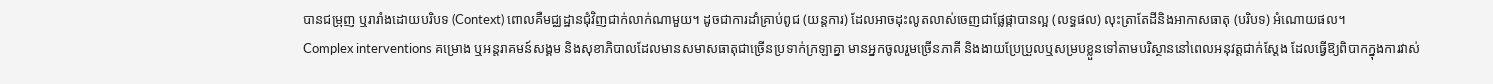បានជម្រុញ ឬរារាំងដោយបរិបទ (Context) ពោលគឺមជ្ឈដ្ឋានជុំវិញជាក់លាក់ណាមួយ។ ដូចជាការដាំគ្រាប់ពូជ (យន្តការ) ដែលអាចដុះលូតលាស់ចេញជាផ្លែផ្កាបានល្អ (លទ្ធផល) លុះត្រាតែដីនិងអាកាសធាតុ (បរិបទ) អំណោយផល។
Complex interventions គម្រោង ឬអន្តរាគមន៍សង្គម និងសុខាភិបាលដែលមានសមាសធាតុជាច្រើនប្រទាក់ក្រឡាគ្នា មានអ្នកចូលរួមច្រើនភាគី និងងាយប្រែប្រួលឬសម្របខ្លួនទៅតាមបរិស្ថាននៅពេលអនុវត្តជាក់ស្តែង ដែលធ្វើឱ្យពិបាកក្នុងការវាស់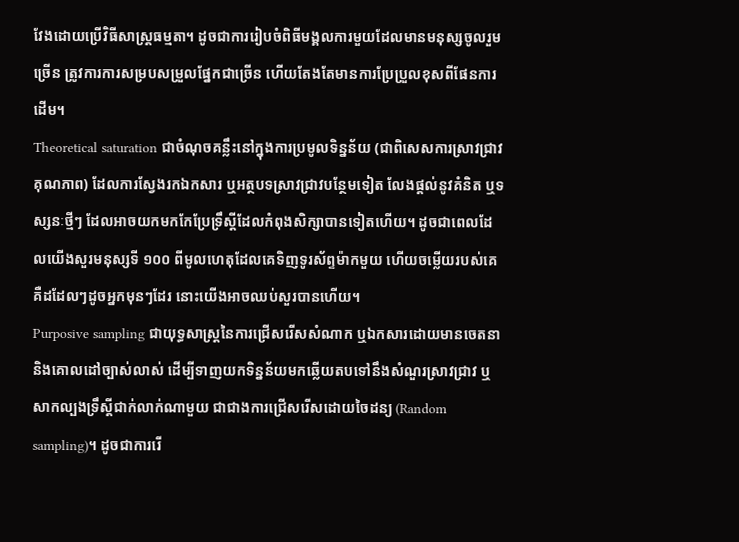វែងដោយប្រើវិធីសាស្ត្រធម្មតា។ ដូចជាការរៀបចំពិធីមង្គលការមួយដែលមានមនុស្សចូលរួមច្រើន ត្រូវការការសម្របសម្រួលផ្នែកជាច្រើន ហើយតែងតែមានការប្រែប្រួលខុសពីផែនការដើម។
Theoretical saturation ជាចំណុចគន្លឹះនៅក្នុងការប្រមូលទិន្នន័យ (ជាពិសេសការស្រាវជ្រាវគុណភាព) ដែលការស្វែងរកឯកសារ ឬអត្ថបទស្រាវជ្រាវបន្ថែមទៀត លែងផ្តល់នូវគំនិត ឬទស្សនៈថ្មីៗ ដែលអាចយកមកកែប្រែទ្រឹស្តីដែលកំពុងសិក្សាបានទៀតហើយ។ ដូចជាពេលដែលយើងសួរមនុស្សទី ១០០ ពីមូលហេតុដែលគេទិញទូរស័ព្ទម៉ាកមួយ ហើយចម្លើយរបស់គេគឺដដែលៗដូចអ្នកមុនៗដែរ នោះយើងអាចឈប់សួរបានហើយ។
Purposive sampling ជាយុទ្ធសាស្រ្តនៃការជ្រើសរើសសំណាក ឬឯកសារដោយមានចេតនា និងគោលដៅច្បាស់លាស់ ដើម្បីទាញយកទិន្នន័យមកឆ្លើយតបទៅនឹងសំណួរស្រាវជ្រាវ ឬសាកល្បងទ្រឹស្តីជាក់លាក់ណាមួយ ជាជាងការជ្រើសរើសដោយចៃដន្យ (Random sampling)។ ដូចជាការរើ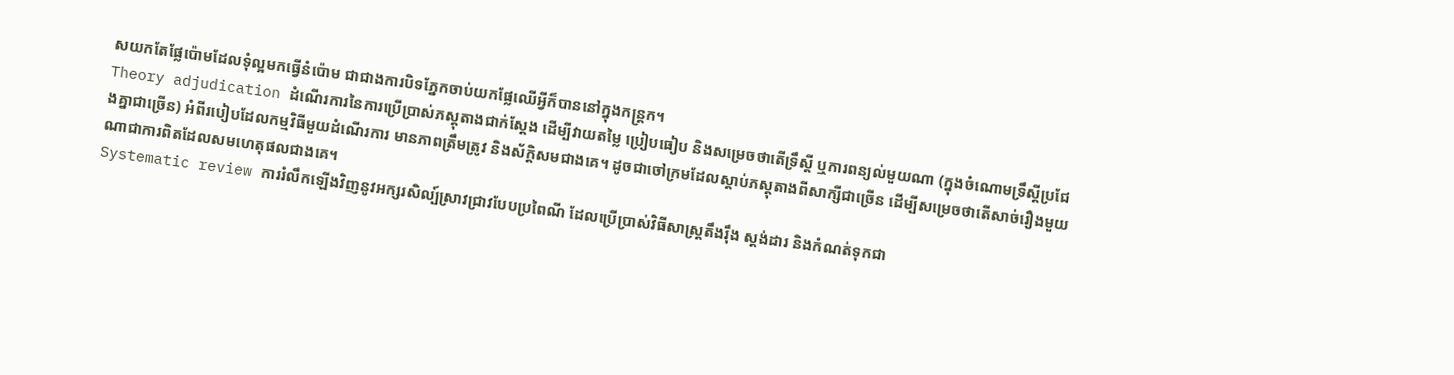សយកតែផ្លែប៉ោមដែលទុំល្អមកធ្វើនំប៉ោម ជាជាងការបិទភ្នែកចាប់យកផ្លែឈើអ្វីក៏បាននៅក្នុងកន្ត្រក។
Theory adjudication ដំណើរការនៃការប្រើប្រាស់ភស្តុតាងជាក់ស្តែង ដើម្បីវាយតម្លៃ ប្រៀបធៀប និងសម្រេចថាតើទ្រឹស្តី ឬការពន្យល់មួយណា (ក្នុងចំណោមទ្រឹស្តីប្រជែងគ្នាជាច្រើន) អំពីរបៀបដែលកម្មវិធីមួយដំណើរការ មានភាពត្រឹមត្រូវ និងស័ក្តិសមជាងគេ។ ដូចជាចៅក្រមដែលស្តាប់ភស្តុតាងពីសាក្សីជាច្រើន ដើម្បីសម្រេចថាតើសាច់រឿងមួយណាជាការពិតដែលសមហេតុផលជាងគេ។
Systematic review ការរំលឹកឡើងវិញនូវអក្សរសិល្ប៍ស្រាវជ្រាវបែបប្រពៃណី ដែលប្រើប្រាស់វិធីសាស្ត្រតឹងរ៉ឹង ស្តង់ដារ និងកំណត់ទុកជា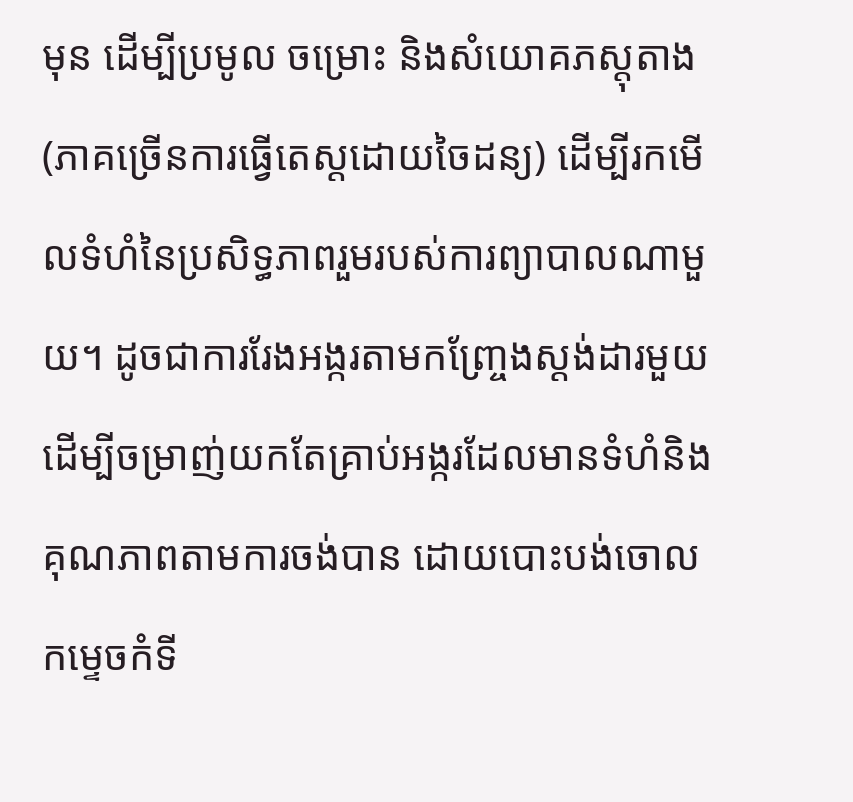មុន ដើម្បីប្រមូល ចម្រោះ និងសំយោគភស្តុតាង (ភាគច្រើនការធ្វើតេស្តដោយចៃដន្យ) ដើម្បីរកមើលទំហំនៃប្រសិទ្ធភាពរួមរបស់ការព្យាបាលណាមួយ។ ដូចជាការរែងអង្ករតាមកញ្ច្រែងស្តង់ដារមួយ ដើម្បីចម្រាញ់យកតែគ្រាប់អង្ករដែលមានទំហំនិងគុណភាពតាមការចង់បាន ដោយបោះបង់ចោលកម្ទេចកំទី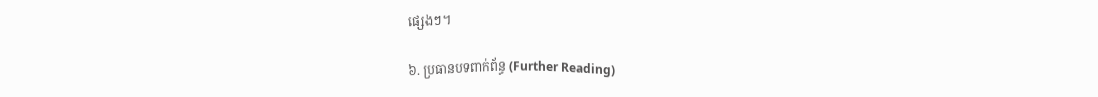ផ្សេងៗ។

៦. ប្រធានបទពាក់ព័ន្ធ (Further Reading)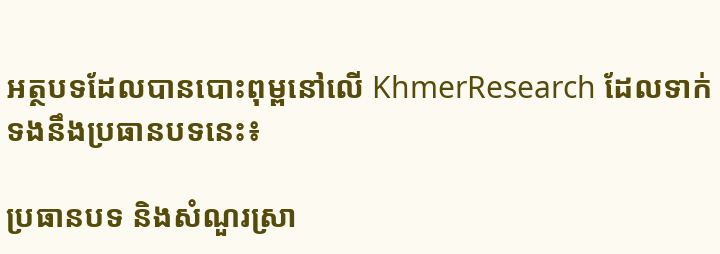អត្ថបទដែលបានបោះពុម្ពនៅលើ KhmerResearch ដែលទាក់ទងនឹងប្រធានបទនេះ៖

ប្រធានបទ និងសំណួរស្រា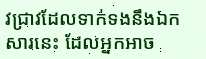វជ្រាវដែលទាក់ទងនឹងឯកសារនេះ ដែលអ្នកអាច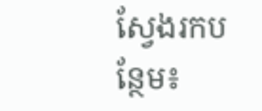ស្វែងរកបន្ថែម៖